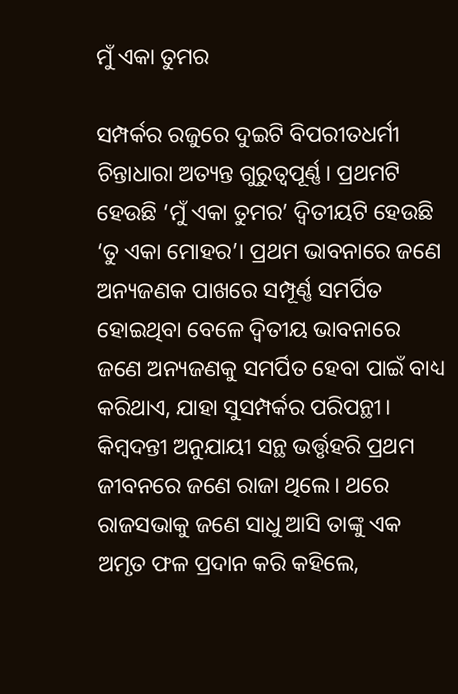ମୁଁ ଏକା ତୁମର

ସମ୍ପର୍କର ରଜୁରେ ଦୁଇଟି ବିପରୀତଧର୍ମୀ ଚିନ୍ତାଧାରା ଅତ୍ୟନ୍ତ ଗୁରୁତ୍ୱପୂର୍ଣ୍ଣ। ପ୍ରଥମଟି ହେଉଛି ‘ମୁଁ ଏକା ତୁମର’ ଦ୍ୱିତୀୟଟି ହେଉଛି ‘ତୁ ଏକା ମୋହର’। ପ୍ରଥମ ଭାବନାରେ ଜଣେ ଅନ୍ୟଜଣକ ପାଖରେ ସମ୍ପୂର୍ଣ୍ଣ ସମର୍ପିତ ହୋଇଥିବା ବେଳେ ଦ୍ୱିତୀୟ ଭାବନାରେ ଜଣେ ଅନ୍ୟଜଣକୁ ସମର୍ପିତ ହେବା ପାଇଁ ବାଧ୍ୟ କରିଥାଏ, ଯାହା ସୁସମ୍ପର୍କର ପରିପନ୍ଥୀ। କିମ୍ବଦନ୍ତୀ ଅନୁଯାୟୀ ସନ୍ଥ ଭର୍ତ୍ତୃହରି ପ୍ରଥମ ଜୀବନରେ ଜଣେ ରାଜା ଥିଲେ। ଥରେ ରାଜସଭାକୁ ଜଣେ ସାଧୁ ଆସି ତାଙ୍କୁ ଏକ ଅମୃତ ଫଳ ପ୍ରଦାନ କରି କହିଲେ,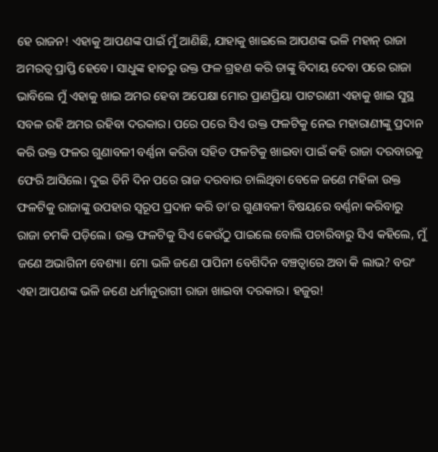ହେ ରାଜନ! ଏହାକୁ ଆପଣଙ୍କ ପାଇଁ ମୁଁ ଆଣିଛି, ଯାହାକୁ ଖାଇଲେ ଆପଣଙ୍କ ଭଳି ମହାନ୍‌ ରାଜା ଅମରତ୍ୱ ପ୍ରାପ୍ତି ହେବେ। ସାଧୁଙ୍କ ହାତରୁ ଉକ୍ତ ଫଳ ଗ୍ରହଣ କରି ତାଙ୍କୁ ବିଦାୟ ଦେବା ପରେ ରାଜା ଭାବିଲେ ମୁଁ ଏହାକୁ ଖାଇ ଅମର ହେବା ଅପେକ୍ଷା ମୋର ପ୍ରାଣପ୍ରିୟା ପାଟରାଣୀ ଏହାକୁ ଖାଇ ସୁସ୍ଥ ସବଳ ରହି ଅମର ରହିବା ଦରକାର। ପରେ ପରେ ସିଏ ଉକ୍ତ ଫଳଟିକୁ ନେଇ ମହାରାଣୀଙ୍କୁ ପ୍ରଦାନ କରି ଉକ୍ତ ଫଳର ଗୁଣାବଳୀ ବର୍ଣ୍ଣନା କରିବା ସହିତ ଫଳଟିକୁ ଖାଇବା ପାଇଁ କହି ରାଜା ଦରବାରକୁ ଫେରି ଆସିଲେ। ଦୁଇ ତିନି ଦିନ ପରେ ରାଜ ଦରବାର ଚାଲିଥିବା ବେଳେ ଜଣେ ମହିଳା ଉକ୍ତ ଫଳଟିକୁ ରାଜାଙ୍କୁ ଉପହାର ସ୍ବରୂପ ପ୍ରଦାନ କରି ତା’ର ଗୁଣାବଳୀ ବିଷୟରେ ବର୍ଣ୍ଣନା କରିବାରୁ ରାଜା ଚମକି ପଡ଼ିଲେ। ଉକ୍ତ ଫଳଟିକୁ ସିଏ କେଉଁଠୁ ପାଇଲେ ବୋଲି ପଚାରିବାରୁ ସିଏ କହିଲେ, ମୁଁ ଜଣେ ଅଭାଗିନୀ ବେଶ୍ୟା। ମୋ ଭଳି ଜଣେ ପାପିନୀ ବେଶିଦିନ ବଞ୍ଚତ୍ବାରେ ଅବା କି ଲାଭ? ବରଂ ଏହା ଆପଣଙ୍କ ଭଳି ଜଣେ ଧର୍ମାନୁରାଗୀ ରାଜା ଖାଇବା ଦରକାର। ହଜୁର!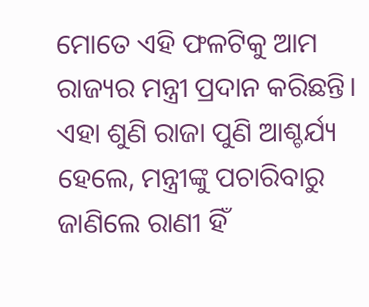ମୋତେ ଏହି ଫଳଟିକୁ ଆମ ରାଜ୍ୟର ମନ୍ତ୍ରୀ ପ୍ରଦାନ କରିଛନ୍ତି। ଏହା ଶୁଣି ରାଜା ପୁଣି ଆଶ୍ଚର୍ଯ୍ୟ ହେଲେ, ମନ୍ତ୍ରୀଙ୍କୁ ପଚାରିବାରୁ ଜାଣିଲେ ରାଣୀ ହିଁ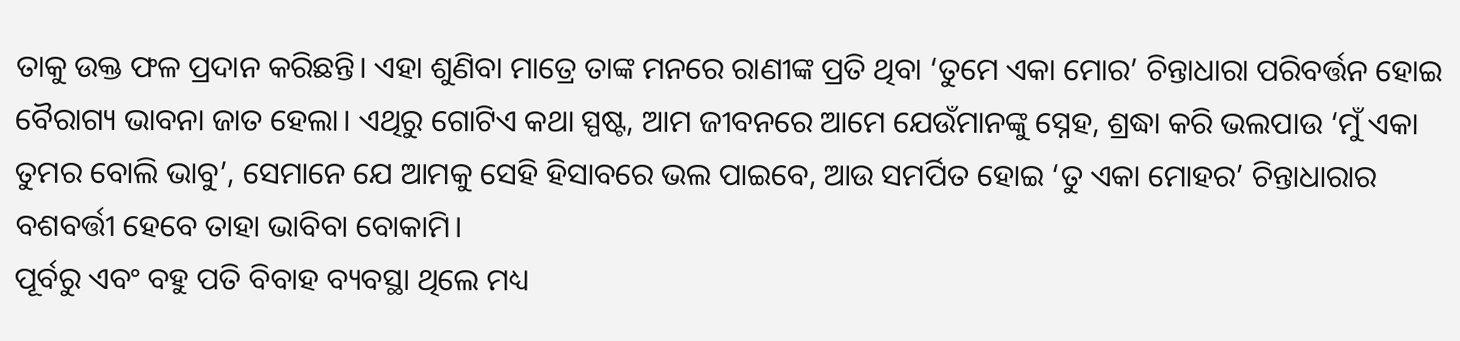ତାକୁ ଉକ୍ତ ଫଳ ପ୍ରଦାନ କରିଛନ୍ତି। ଏହା ଶୁଣିବା ମାତ୍ରେ ତାଙ୍କ ମନରେ ରାଣୀଙ୍କ ପ୍ରତି ଥିବା ‘ତୁମେ ଏକା ମୋର’ ଚିନ୍ତାଧାରା ପରିବର୍ତ୍ତନ ହୋଇ ବୈରାଗ୍ୟ ଭାବନା ଜାତ ହେଲା। ଏଥିରୁ ଗୋଟିଏ କଥା ସ୍ପଷ୍ଟ, ଆମ ଜୀବନରେ ଆମେ ଯେଉଁମାନଙ୍କୁ ସ୍ନେହ, ଶ୍ରଦ୍ଧା କରି ଭଲପାଉ ‘ମୁଁ ଏକା ତୁମର ବୋଲି ଭାବୁ’, ସେମାନେ ଯେ ଆମକୁ ସେହି ହିସାବରେ ଭଲ ପାଇବେ, ଆଉ ସମର୍ପିତ ହୋଇ ‘ତୁ ଏକା ମୋହର’ ଚିନ୍ତାଧାରାର ବଶବର୍ତ୍ତୀ ହେବେ ତାହା ଭାବିବା ବୋକାମି।
ପୂର୍ବରୁ ଏବଂ ବହୁ ପତି ବିବାହ ବ୍ୟବସ୍ଥା ଥିଲେ ମଧ୍ୟ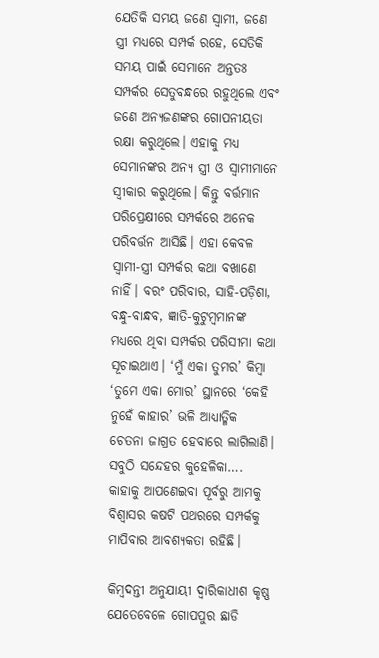ଯେତିକି ସମୟ ଜଣେ ସ୍ବାମୀ, ଜଣେ ସ୍ତ୍ରୀ ମଧ୍ୟରେ ସମ୍ପର୍କ ରହେ, ସେତିକି ସମୟ ପାଇଁ ସେମାନେ ଅନ୍ତତଃ ସମ୍ପର୍କର ସେତୁବନ୍ଧରେ ରହୁଥିଲେ ଏବଂ ଜଣେ ଅନ୍ୟଜଣଙ୍କର ଗୋପନୀୟତା ରକ୍ଷା କରୁଥିଲେ। ଏହାକୁ ମଧ୍ୟ ସେମାନଙ୍କର ଅନ୍ୟ ସ୍ତ୍ରୀ ଓ ସ୍ବାମୀମାନେ ସ୍ବୀକାର କରୁଥିଲେ। କିନ୍ତୁ ବର୍ତ୍ତମାନ ପରିପ୍ରେକ୍ଷୀରେ ସମ୍ପର୍କରେ ଅନେକ ପରିବର୍ତ୍ତନ ଆସିଛି। ଏହା କେବଳ ସ୍ବାମୀ-ସ୍ତ୍ରୀ ସମ୍ପର୍କର କଥା ବଖାଣେ ନାହିଁ। ବରଂ ପରିବାର, ସାହି-ପଡ଼ିଶା, ବନ୍ଧୁ-ବାନ୍ଧବ, ଜ୍ଞାତି-କୁଟୁମ୍ବମାନଙ୍କ ମଧ୍ୟରେ ଥିବା ସମ୍ପର୍କର ପରିସୀମା କଥା ସୂଚାଇଥାଏ। ‘ମୁଁ ଏକା ତୁମର’ କିମ୍ବା ‘ତୁମେ ଏକା ମୋର’ ସ୍ଥାନରେ ‘କେହି ନୁହେଁ କାହାର’ ଭଳି ଆଧ୍ୟାତ୍ମିକ ଚେତନା ଜାଗ୍ରତ ହେବାରେ ଲାଗିଲାଣି। ସବୁଠି ସନ୍ଦେହର କୁହେଳିକା…. କାହାକୁ ଆପଣେଇବା ପୂର୍ବରୁ ଆମକୁ ବିଶ୍ୱାସର କଷଟି ପଥରରେ ସମ୍ପର୍କକୁ ମାପିବାର ଆବଶ୍ୟକତା ରହିଛି।

କିମ୍ବଦନ୍ତୀ ଅନୁଯାୟୀ ଦ୍ୱାରିକାଧୀଶ କୃଷ୍ଣ ଯେତେବେଳେ ଗୋପପୁର ଛାଡି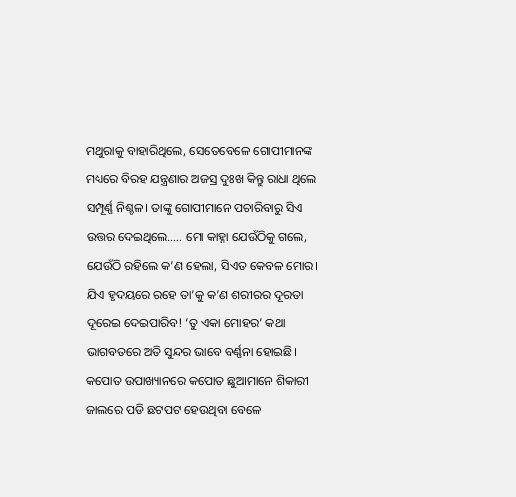ମଥୁରାକୁ ବାହାରିଥିଲେ, ସେତେବେଳେ ଗୋପୀମାନଙ୍କ ମଧ୍ୟରେ ବିରହ ଯନ୍ତ୍ରଣାର ଅଜସ୍ର ଦୁଃଖ କିନ୍ତୁ ରାଧା ଥିଲେ ସମ୍ପୂର୍ଣ୍ଣ ନିଶ୍ଚଳ। ତାଙ୍କୁ ଗୋପୀମାନେ ପଚାରିବାରୁ ସିଏ ଉତ୍ତର ଦେଇଥିଲେ….. ମୋ କାହ୍ନା ଯେଉଁଠିକୁ ଗଲେ, ଯେଉଁଠି ରହିଲେ କ’ଣ ହେଲା, ସିଏତ କେବଳ ମୋର। ଯିଏ ହୃଦୟରେ ରହେ ତା’କୁ କ’ଣ ଶରୀରର ଦୂରତା ଦୂରେଇ ଦେଇପାରିବ! ‘ତୁ ଏକା ମୋହର’ କଥା ଭାଗବତରେ ଅତି ସୁନ୍ଦର ଭାବେ ବର୍ଣ୍ଣନା ହୋଇଛି। କପୋତ ଉପାଖ୍ୟାନରେ କପୋତ ଛୁଆମାନେ ଶିକାରୀ ଜାଲରେ ପଡି ଛଟପଟ ହେଉଥିବା ବେଳେ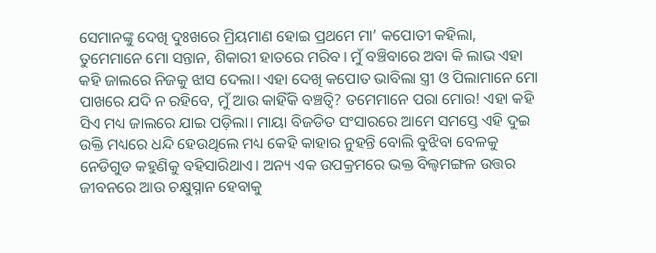ସେମାନଙ୍କୁ ଦେଖି ଦୁଃଖରେ ମ୍ରିୟମାଣ ହୋଇ ପ୍ରଥମେ ମା’ କପୋତୀ କହିଲା, ତୁମେମାନେ ମୋ ସନ୍ତାନ, ଶିକାରୀ ହାତରେ ମରିବ। ମୁଁ ବଞ୍ଚିବାରେ ଅବା କି ଲାଭ ଏହା କହି ଜାଲରେ ନିଜକୁ ଝାସ ଦେଲା। ଏହା ଦେଖି କପୋତ ଭାବିଲା ସ୍ତ୍ରୀ ଓ ପିଲାମାନେ ମୋ ପାଖରେ ଯଦି ନ ରହିବେ, ମୁଁ ଆଉ କାହିଁକି ବଞ୍ଚତ୍ବି? ତମେମାନେ ପରା ମୋର! ଏହା କହି ସିଏ ମଧ୍ୟ ଜାଲରେ ଯାଇ ପଡ଼ିଲା। ମାୟା ବିଜଡିତ ସଂସାରରେ ଆମେ ସମସ୍ତେ ଏହି ଦୁଇ ଉକ୍ତି ମଧ୍ୟରେ ଧନ୍ଦି ହେଉଥିଲେ ମଧ୍ୟ କେହି କାହାର ନୁହନ୍ତି ବୋଲି ବୁଝିବା ବେଳକୁ ନେଡିଗୁଡ କହୁଣିକୁ ବହିସାରିଥାଏ। ଅନ୍ୟ ଏକ ଉପକ୍ରମରେ ଭକ୍ତ ବିଲ୍ବମଙ୍ଗଳ ଉତ୍ତର ଜୀବନରେ ଆଉ ଚକ୍ଷୁସ୍ନାନ ହେବାକୁ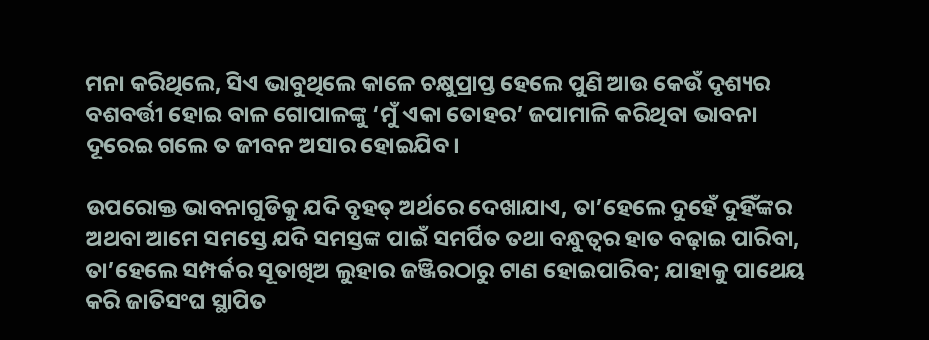ମନା କରିଥିଲେ, ସିଏ ଭାବୁଥିଲେ କାଳେ ଚକ୍ଷୁପ୍ରାପ୍ତ ହେଲେ ପୁଣି ଆଉ କେଉଁ ଦୃଶ୍ୟର ବଶବର୍ତ୍ତୀ ହୋଇ ବାଳ ଗୋପାଳଙ୍କୁ ‘ମୁଁ ଏକା ତୋହର’ ଜପାମାଳି କରିଥିବା ଭାବନା ଦୂରେଇ ଗଲେ ତ ଜୀବନ ଅସାର ହୋଇଯିବ।

ଉପରୋକ୍ତ ଭାବନାଗୁଡିକୁ ଯଦି ବୃହତ୍‌ ଅର୍ଥରେ ଦେଖାଯାଏ, ତା’ହେଲେ ଦୁହେଁ ଦୁହିଁଙ୍କର ଅଥବା ଆମେ ସମସ୍ତେ ଯଦି ସମସ୍ତଙ୍କ ପାଇଁ ସମର୍ପିତ ତଥା ବନ୍ଧୁତ୍ୱର ହାତ ବଢ଼ାଇ ପାରିବା, ତା’ହେଲେ ସମ୍ପର୍କର ସୂତାଖିଅ ଲୁହାର ଜଞ୍ଜିରଠାରୁ ଟାଣ ହୋଇପାରିବ; ଯାହାକୁ ପାଥେୟ କରି ଜାତିସଂଘ ସ୍ଥାପିତ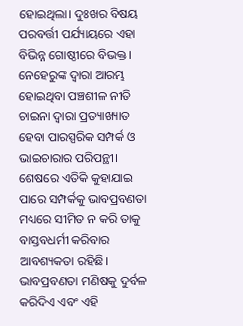ହୋଇଥିଲା। ଦୁଃଖର ବିଷୟ ପରବର୍ତ୍ତୀ ପର୍ଯ୍ୟାୟରେ ଏହା ବିଭିନ୍ନ ଗୋଷ୍ଠୀରେ ବିଭକ୍ତ। ନେହେରୁଙ୍କ ଦ୍ୱାରା ଆରମ୍ଭ ହୋଇଥିବା ପଞ୍ଚଶୀଳ ନୀତି ଚାଇନା ଦ୍ୱାରା ପ୍ରତ୍ୟାଖ୍ୟାତ ହେବା ପାରସ୍ପରିକ ସମ୍ପର୍କ ଓ ଭାଇଚାରାର ପରିପନ୍ଥୀ। ଶେଷରେ ଏତିକି କୁହାଯାଇ ପାରେ ସମ୍ପର୍କକୁ ଭାବପ୍ରବଣତା ମଧ୍ୟରେ ସୀମିତ ନ କରି ତାକୁ ବାସ୍ତବଧର୍ମୀ କରିବାର ଆବଶ୍ୟକତା ରହିଛି। ଭାବପ୍ରବଣତା ମଣିଷକୁ ଦୁର୍ବଳ କରିଦିଏ ଏବଂ ଏହି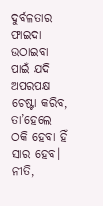ଦୁର୍ବଳତାର ଫାଇଦା ଉଠାଇବା ପାଇଁ ଯଦି ଅପରପକ୍ଷ ଚେଷ୍ଟା କରିବ, ତା’ହେଲେ ଠକି ହେବା ହିଁ ସାର ହେବ। ନୀତି,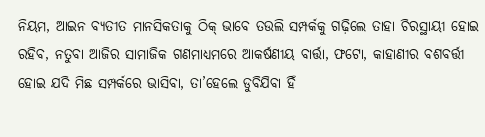ନିୟମ, ଆଇନ ବ୍ୟତୀତ ମାନସିକତାକୁ ଠିକ୍‌ ଭାବେ ତଉଲି ସମ୍ପର୍କକୁ ଗଢ଼ିଲେ ତାହା ଚିରସ୍ଥାୟୀ ହୋଇ ରହିବ, ନତୁବା ଆଜିର ସାମାଜିକ ଗଣମାଧ୍ୟମରେ ଆକର୍ଷଣୀୟ ବାର୍ତ୍ତା, ଫଟୋ, କାହାଣୀର ବଶବର୍ତ୍ତୀ ହୋଇ ଯଦି ମିଛ ସମ୍ପର୍କରେ ଭାସିବା, ତା’ହେଲେ ଡୁବିଯିବା ହିଁ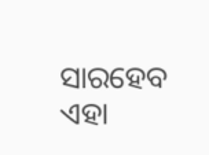ସାରହେବ ଏହା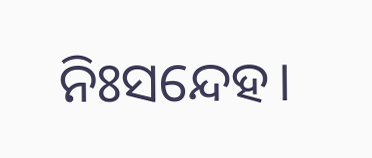ନିଃସନ୍ଦେହ।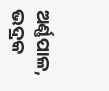ଅର୍ଣ୍ଣପାଳ, ଭଦ୍ରକ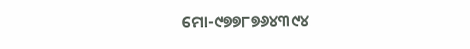ମୋ-୯୭୭୮୭୬୪୩୯୪